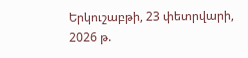Երկուշաբթի, 23 փետրվարի, 2026 թ.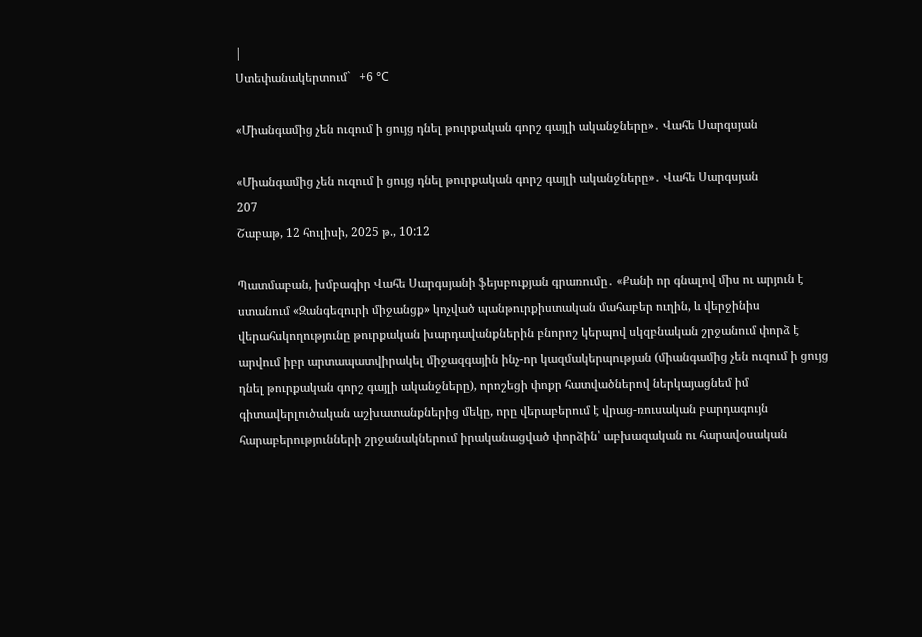|
Ստեփանակերտում`   +6 °C

«Միանգամից չեն ուզում ի ցույց դնել թուրքական գորշ գայլի ականջները»․ Վահե Սարգսյան

«Միանգամից չեն ուզում ի ցույց դնել թուրքական գորշ գայլի ականջները»․ Վահե Սարգսյան
207
Շաբաթ, 12 հուլիսի, 2025 թ., 10:12

Պատմաբան, խմբագիր Վահե Սարգսյանի ֆեյսբուքյան գրառումը․ «Քանի որ գնալով միս ու արյուն է ստանում «Զանգեզուրի միջանցք» կոչված պանթուրքիստական մահաբեր ուղին, և վերջինիս վերահսկողությունը թուրքական խարդավանքներին բնորոշ կերպով սկզբնական շրջանում փորձ է արվում իբր արտապատվիրակել միջազգային ինչ-որ կազմակերպության (միանգամից չեն ուզում ի ցույց դնել թուրքական գորշ գայլի ականջները), որոշեցի փոքր հատվածներով ներկայացնեմ իմ գիտավերլուծական աշխատանքներից մեկը, որը վերաբերում է վրաց-ռուսական բարդագույն հարաբերությունների շրջանակներում իրականացված փորձին՝ աբխազական ու հարավօսական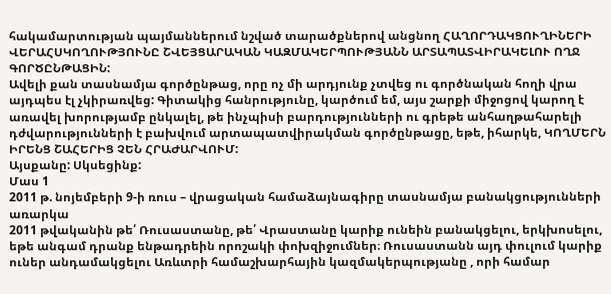հակամարտության պայմաններում նշված տարածքներով անցնող ՀԱՂՈՐԴԱԿՑՈՒՂԻՆԵՐԻ ՎԵՐԱՀՍԿՈՂՈՒԹՅՈՒՆԸ ՇՎԵՅՑԱՐԱԿԱՆ ԿԱԶՄԱԿԵՐՊՈՒԹՅԱՆՆ ԱՐՏԱՊԱՏՎԻՐԱԿԵԼՈՒ ՈՂՋ ԳՈՐԾԸՆԹԱՑԻՆ:
Ավելի քան տասնամյա գործընթաց, որը ոչ մի արդյունք չտվեց ու գործնական հողի վրա այդպես էլ չկիրառվեց: Գիտակից հանրությունը, կարծում եմ, այս շարքի միջոցով կարող է առավել խորությամբ ընկալել, թե ինչպիսի բարդությունների ու գրեթե անհաղթահարելի դժվարությունների է բախվում արտապատվիրակման գործընթացը, եթե, իհարկե, ԿՈՂՄԵՐՆ ԻՐԵՆՑ ՇԱՀԵՐԻՑ ՉԵՆ ՀՐԱԺԱՐՎՈՒՄ:
Այսքանը: Սկսեցինք:
Մաս 1
2011 թ. նոյեմբերի 9-ի ռուս – վրացական համաձայնագիրը տասնամյա բանակցությունների առարկա
2011 թվականին թե՛ Ռուսաստանը, թե՛ Վրաստանը կարիք ունեին բանակցելու, երկխոսելու, եթե անգամ դրանք ենթադրեին որոշակի փոխզիջումներ։ Ռուսաստանն այդ փուլում կարիք ուներ անդամակցելու Առևտրի համաշխարհային կազմակերպությանը , որի համար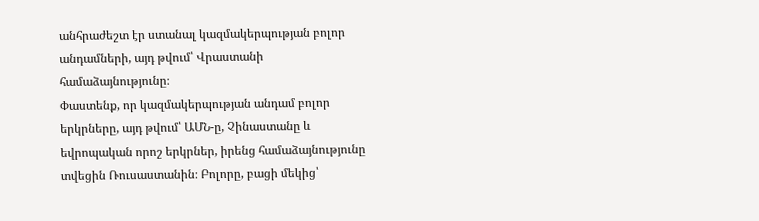անհրաժեշտ էր ստանալ կազմակերպության բոլոր անդամների, այդ թվում՝ Վրաստանի համաձայնությունը։
Փաստենք, որ կազմակերպության անդամ բոլոր երկրները, այդ թվում՝ ԱՄՆ-ը, Չինաստանը և եվրոպական որոշ երկրներ, իրենց համաձայնությունը տվեցին Ռուսաստանին։ Բոլորը, բացի մեկից՝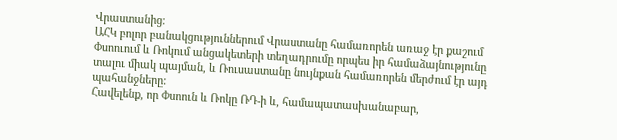Վրաստանից։
ԱՀԿ բոլոր բանակցություններում Վրաստանը համառորեն առաջ էր քաշում Փսոուում և Ռոկում անցակետերի տեղադրումը որպես իր համաձայնությունը տալու միակ պայման, և Ռուսաստանը նույնքան համառորեն մերժում էր այդ պահանջները:
Հավելենք, որ Փսոուն և Ռոկը ՌԴ-ի և, համապատասխանաբար,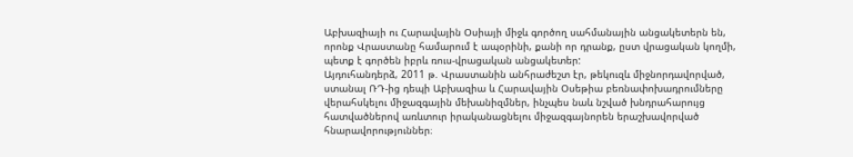Աբխազիայի ու Հարավային Օսիայի միջև գործող սահմանային անցակետերն են, որոնք Վրաստանը համարում է ապօրինի, քանի որ դրանք, ըստ վրացական կողմի, պետք է գործեն իբրև ռուս-վրացական անցակետեր:
Այդուհանդերձ, 2011 թ. Վրաստանին անհրաժեշտ էր, թեկուզև միջնորդավորված, ստանալ ՌԴ-ից դեպի Աբխազիա և Հարավային Օսեթիա բեռնափոխադրումները վերահսկելու միջազգային մեխանիզմներ, ինչպես նաև նշված խնդրահարույց հատվածներով առևտուր իրականացնելու միջազգայնորեն երաշխավորված հնարավորություններ։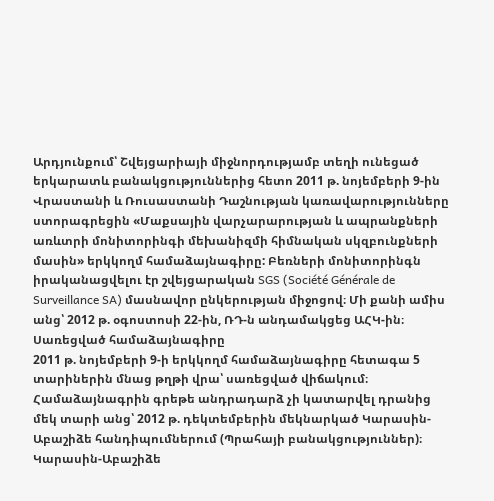Արդյունքում՝ Շվեյցարիայի միջնորդությամբ տեղի ունեցած երկարատև բանակցություններից հետո 2011 թ. նոյեմբերի 9-ին Վրաստանի և Ռուսաստանի Դաշնության կառավարությունները ստորագրեցին «Մաքսային վարչարարության և ապրանքների առևտրի մոնիտորինգի մեխանիզմի հիմնական սկզբունքների մասին» երկկողմ համաձայնագիրը: Բեռների մոնիտորինգն իրականացվելու էր շվեյցարական SGS (Société Générale de Surveillance SA) մասնավոր ընկերության միջոցով։ Մի քանի ամիս անց՝ 2012 թ. օգոստոսի 22-ին, ՌԴ-ն անդամակցեց ԱՀԿ-ին։
Սառեցված համաձայնագիրը
2011 թ. նոյեմբերի 9-ի երկկողմ համաձայնագիրը հետագա 5 տարիներին մնաց թղթի վրա՝ սառեցված վիճակում։ Համաձայնագրին գրեթե անդրադարձ չի կատարվել դրանից մեկ տարի անց՝ 2012 թ. դեկտեմբերին մեկնարկած Կարասին-Աբաշիձե հանդիպումներում (Պրահայի բանակցություններ)։
Կարասին-Աբաշիձե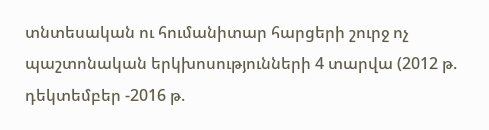տնտեսական ու հումանիտար հարցերի շուրջ ոչ պաշտոնական երկխոսությունների 4 տարվա (2012 թ. դեկտեմբեր -2016 թ.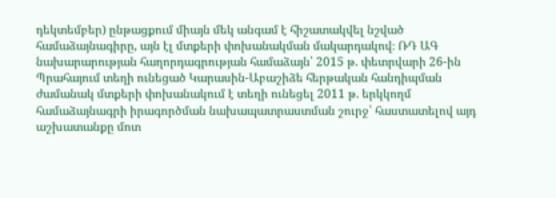դեկտեմբեր) ընթացքում միայն մեկ անգամ է հիշատակվել նշված համաձայնագիրը, այն էլ մտքերի փոխանակման մակարդակով։ ՌԴ ԱԳ նախարարության հաղորդագրության համաձայն՝ 2015 թ. փետրվարի 26-ին Պրահայում տեղի ունեցած Կարասին-Աբաշիձե հերթական հանդիպման ժամանակ մտքերի փոխանակում է տեղի ունեցել 2011 թ. երկկողմ համաձայնագրի իրագործման նախապատրաստման շուրջ՝ հաստատելով այդ աշխատանքը մոտ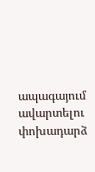ապագայում ավարտելու փոխադարձ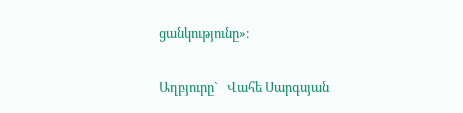ցանկությունը»։

Աղբյուրը`   Վահե Սարգսյան